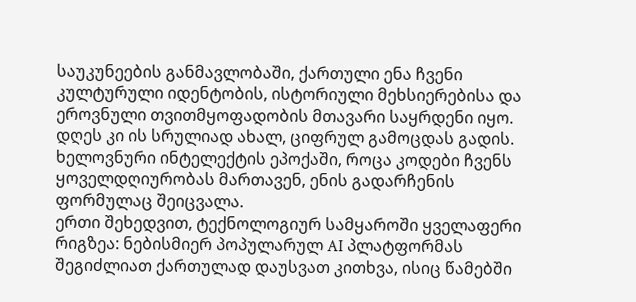საუკუნეების განმავლობაში, ქართული ენა ჩვენი კულტურული იდენტობის, ისტორიული მეხსიერებისა და ეროვნული თვითმყოფადობის მთავარი საყრდენი იყო. დღეს კი ის სრულიად ახალ, ციფრულ გამოცდას გადის. ხელოვნური ინტელექტის ეპოქაში, როცა კოდები ჩვენს ყოველდღიურობას მართავენ, ენის გადარჩენის ფორმულაც შეიცვალა.
ერთი შეხედვით, ტექნოლოგიურ სამყაროში ყველაფერი რიგზეა: ნებისმიერ პოპულარულ AI პლატფორმას შეგიძლიათ ქართულად დაუსვათ კითხვა, ისიც წამებში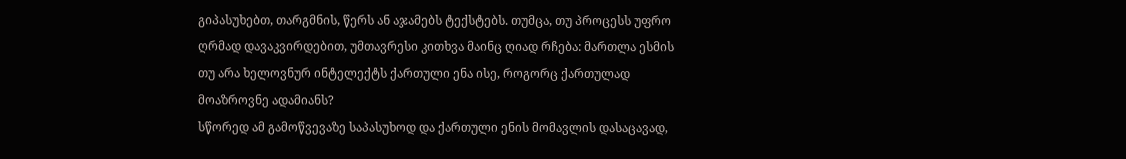გიპასუხებთ, თარგმნის, წერს ან აჯამებს ტექსტებს. თუმცა, თუ პროცესს უფრო ღრმად დავაკვირდებით, უმთავრესი კითხვა მაინც ღიად რჩება: მართლა ესმის თუ არა ხელოვნურ ინტელექტს ქართული ენა ისე, როგორც ქართულად მოაზროვნე ადამიანს?
სწორედ ამ გამოწვევაზე საპასუხოდ და ქართული ენის მომავლის დასაცავად,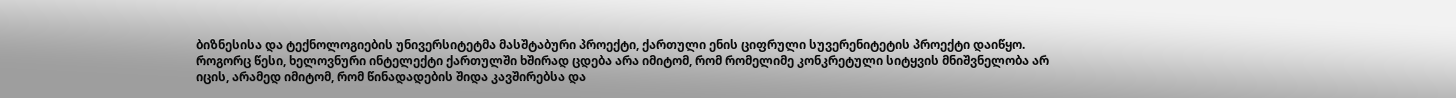ბიზნესისა და ტექნოლოგიების უნივერსიტეტმა მასშტაბური პროექტი, ქართული ენის ციფრული სუვერენიტეტის პროექტი დაიწყო.
როგორც წესი, ხელოვნური ინტელექტი ქართულში ხშირად ცდება არა იმიტომ, რომ რომელიმე კონკრეტული სიტყვის მნიშვნელობა არ იცის, არამედ იმიტომ, რომ წინადადების შიდა კავშირებსა და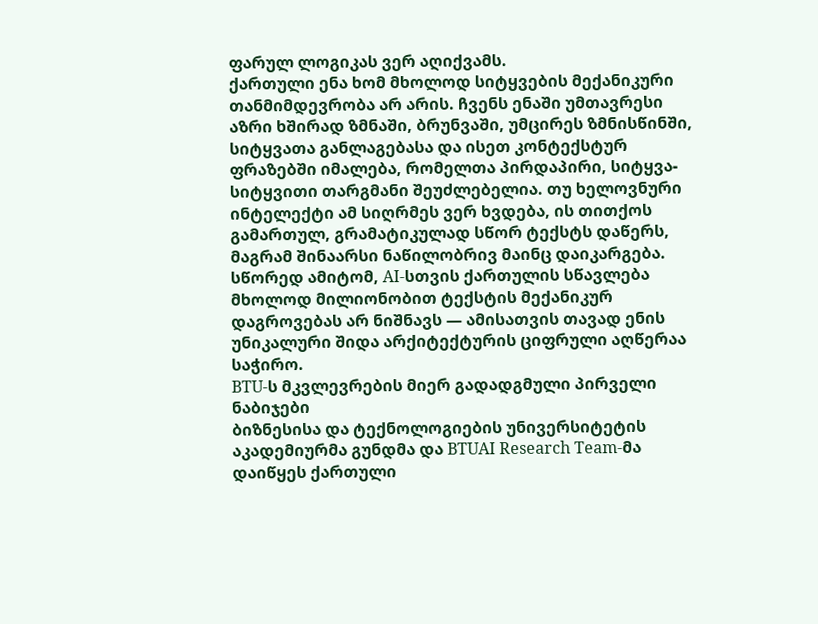ფარულ ლოგიკას ვერ აღიქვამს.
ქართული ენა ხომ მხოლოდ სიტყვების მექანიკური თანმიმდევრობა არ არის. ჩვენს ენაში უმთავრესი აზრი ხშირად ზმნაში, ბრუნვაში, უმცირეს ზმნისწინში, სიტყვათა განლაგებასა და ისეთ კონტექსტურ ფრაზებში იმალება, რომელთა პირდაპირი, სიტყვა-სიტყვითი თარგმანი შეუძლებელია. თუ ხელოვნური ინტელექტი ამ სიღრმეს ვერ ხვდება, ის თითქოს გამართულ, გრამატიკულად სწორ ტექსტს დაწერს, მაგრამ შინაარსი ნაწილობრივ მაინც დაიკარგება. სწორედ ამიტომ, AI-სთვის ქართულის სწავლება მხოლოდ მილიონობით ტექსტის მექანიკურ დაგროვებას არ ნიშნავს — ამისათვის თავად ენის უნიკალური შიდა არქიტექტურის ციფრული აღწერაა საჭირო.
BTU-ს მკვლევრების მიერ გადადგმული პირველი ნაბიჯები
ბიზნესისა და ტექნოლოგიების უნივერსიტეტის აკადემიურმა გუნდმა და BTUAI Research Team-მა დაიწყეს ქართული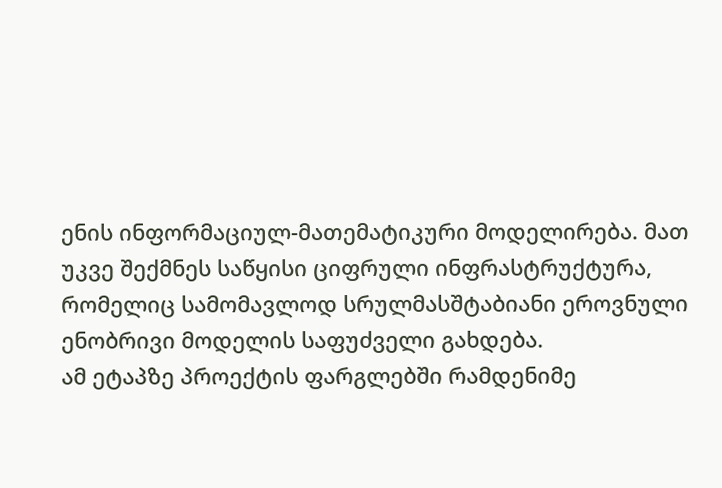ენის ინფორმაციულ-მათემატიკური მოდელირება. მათ უკვე შექმნეს საწყისი ციფრული ინფრასტრუქტურა, რომელიც სამომავლოდ სრულმასშტაბიანი ეროვნული ენობრივი მოდელის საფუძველი გახდება.
ამ ეტაპზე პროექტის ფარგლებში რამდენიმე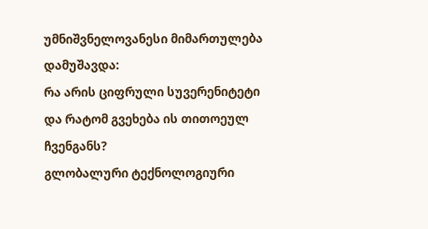უმნიშვნელოვანესი მიმართულება დამუშავდა:
რა არის ციფრული სუვერენიტეტი და რატომ გვეხება ის თითოეულ ჩვენგანს?
გლობალური ტექნოლოგიური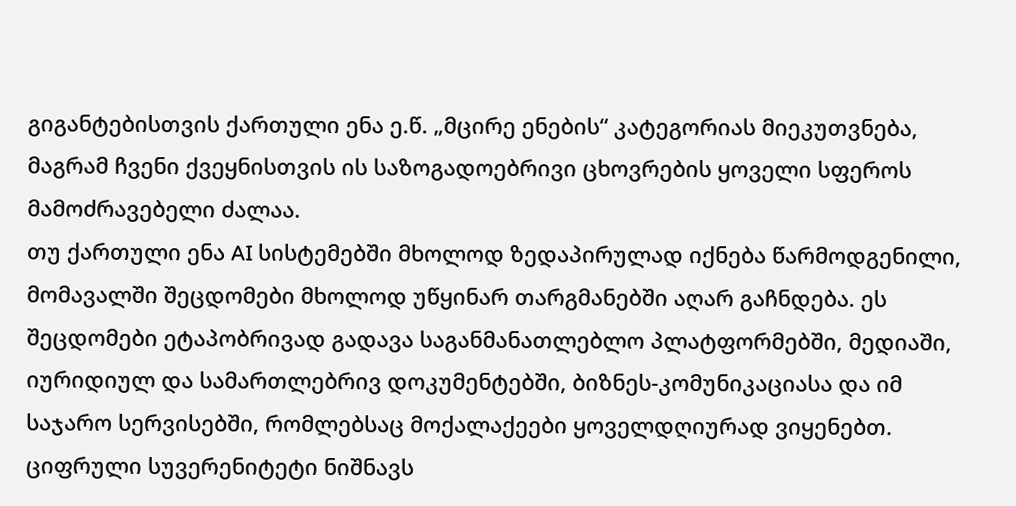გიგანტებისთვის ქართული ენა ე.წ. „მცირე ენების“ კატეგორიას მიეკუთვნება, მაგრამ ჩვენი ქვეყნისთვის ის საზოგადოებრივი ცხოვრების ყოველი სფეროს მამოძრავებელი ძალაა.
თუ ქართული ენა AI სისტემებში მხოლოდ ზედაპირულად იქნება წარმოდგენილი, მომავალში შეცდომები მხოლოდ უწყინარ თარგმანებში აღარ გაჩნდება. ეს შეცდომები ეტაპობრივად გადავა საგანმანათლებლო პლატფორმებში, მედიაში, იურიდიულ და სამართლებრივ დოკუმენტებში, ბიზნეს-კომუნიკაციასა და იმ საჯარო სერვისებში, რომლებსაც მოქალაქეები ყოველდღიურად ვიყენებთ.
ციფრული სუვერენიტეტი ნიშნავს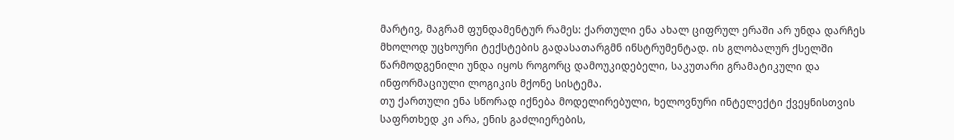მარტივ, მაგრამ ფუნდამენტურ რამეს: ქართული ენა ახალ ციფრულ ერაში არ უნდა დარჩეს მხოლოდ უცხოური ტექსტების გადასათარგმნ ინსტრუმენტად. ის გლობალურ ქსელში წარმოდგენილი უნდა იყოს როგორც დამოუკიდებელი, საკუთარი გრამატიკული და ინფორმაციული ლოგიკის მქონე სისტემა.
თუ ქართული ენა სწორად იქნება მოდელირებული, ხელოვნური ინტელექტი ქვეყნისთვის საფრთხედ კი არა, ენის გაძლიერების,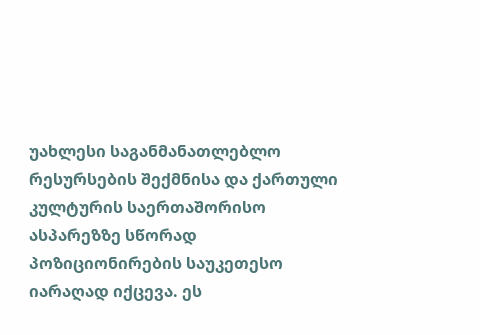უახლესი საგანმანათლებლო რესურსების შექმნისა და ქართული კულტურის საერთაშორისო ასპარეზზე სწორად პოზიციონირების საუკეთესო იარაღად იქცევა. ეს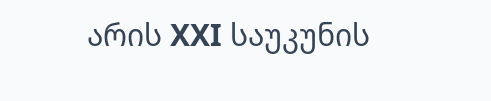არის XXI საუკუნის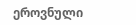ეროვნული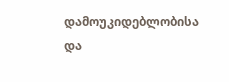დამოუკიდებლობისა და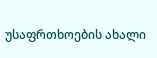უსაფრთხოების ახალი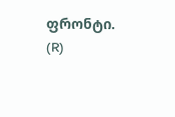ფრონტი.
(R)